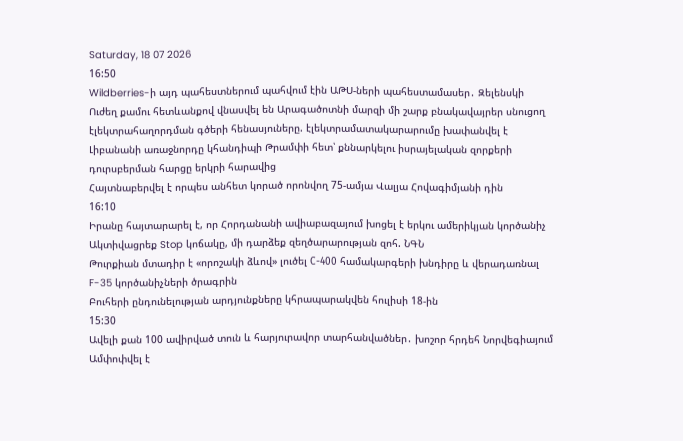Saturday, 18 07 2026
16:50
Wildberries-ի այդ պահեստներում պահվում էին ԱԹՍ-ների պահեստամասեր․ Զելենսկի
Ուժեղ քամու հետևանքով վնասվել են Արագածոտնի մարզի մի շարք բնակավայրեր սնուցող էլեկտրահաղորդման գծերի հենասյուները. էլեկտրամատակարարումը խափանվել է
Լիբանանի առաջնորդը կհանդիպի Թրամփի հետ՝ քննարկելու իսրայելական զորքերի դուրսբերման հարցը երկրի հարավից
Հայտնաբերվել է որպես անհետ կորած որոնվող 75-ամյա Վալյա Հովագիմյանի դին
16:10
Իրանը հայտարարել է, որ Հորդանանի ավիաբազայում խոցել է երկու ամերիկյան կործանիչ
Ակտիվացրեք Stop կոճակը, մի դարձեք զեղծարարության զոհ. ՆԳՆ
Թուրքիան մտադիր է «որոշակի ձևով» լուծել С-400 համակարգերի խնդիրը և վերադառնալ F-35 կործանիչների ծրագրին
Բուհերի ընդունելության արդյունքները կհրապարակվեն հուլիսի 18-ին
15:30
Ավելի քան 100 ավիրված տուն և հարյուրավոր տարհանվածներ․ խոշոր հրդեհ Նորվեգիայում
Ամփոփվել է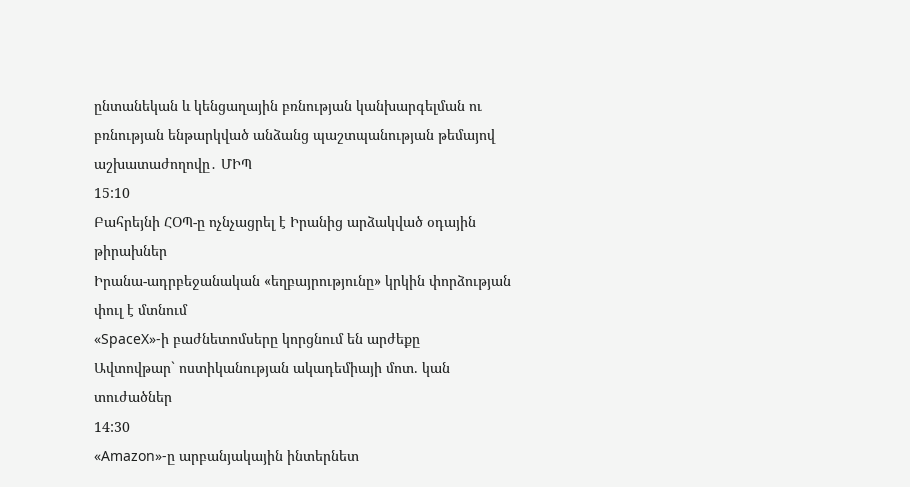ընտանեկան և կենցաղային բռնության կանխարգելման ու բռնության ենթարկված անձանց պաշտպանության թեմայով աշխատաժողովը․ ՄԻՊ
15:10
Բահրեյնի ՀՕՊ-ը ոչնչացրել է Իրանից արձակված օդային թիրախներ
Իրանա-ադրբեջանական «եղբայրությունը» կրկին փորձության փուլ է մտնում
«SpaceX»-ի բաժնետոմսերը կորցնում են արժեքը
Ավտովթար` ոստիկանության ակադեմիայի մոտ. կան տուժածներ
14:30
«Amazon»-ը արբանյակային ինտերնետ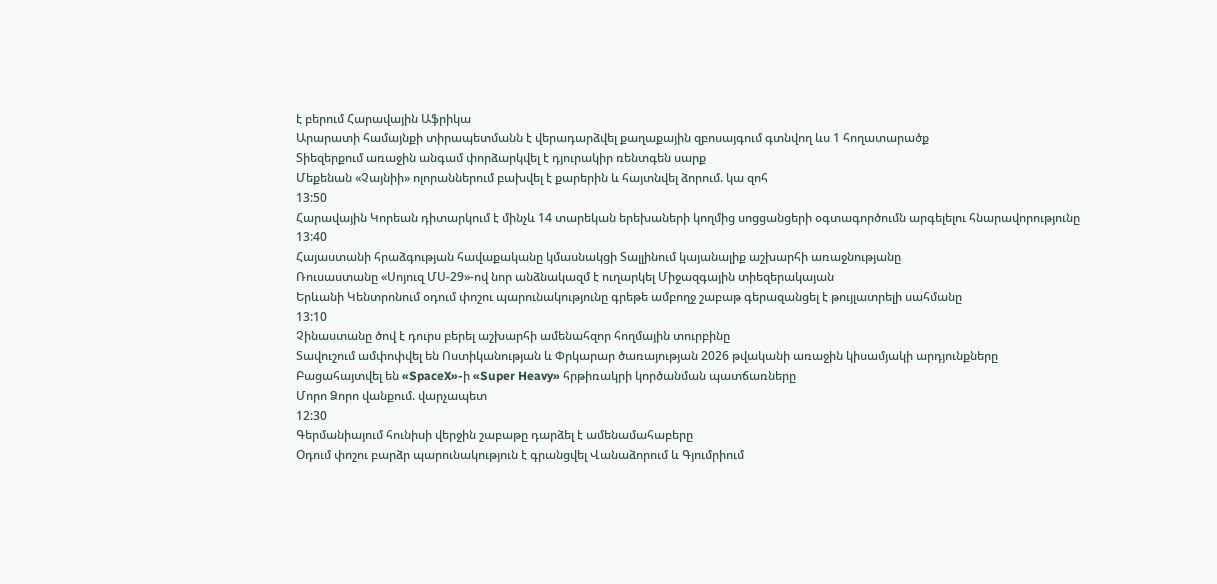է բերում Հարավային Աֆրիկա
Արարատի համայնքի տիրապետմանն է վերադարձվել քաղաքային զբոսայգում գտնվող ևս 1 հողատարածք
Տիեզերքում առաջին անգամ փորձարկվել է դյուրակիր ռենտգեն սարք
Մեքենան «Չայնիի» ոլորաններում բախվել է քարերին և հայտնվել ձորում. կա զոհ
13:50
Հարավային Կորեան դիտարկում է մինչև 14 տարեկան երեխաների կողմից սոցցանցերի օգտագործումն արգելելու հնարավորությունը
13:40
Հայաստանի հրաձգության հավաքականը կմասնակցի Տալլինում կայանալիք աշխարհի առաջնությանը
Ռուսաստանը «Սոյուզ ՄՍ-29»-ով նոր անձնակազմ է ուղարկել Միջազգային տիեզերակայան
Երևանի Կենտրոնում օդում փոշու պարունակությունը գրեթե ամբողջ շաբաթ գերազանցել է թույլատրելի սահմանը
13:10
Չինաստանը ծով է դուրս բերել աշխարհի ամենահզոր հողմային տուրբինը
Տավուշում ամփոփվել են Ոստիկանության և Փրկարար ծառայության 2026 թվականի առաջին կիսամյակի արդյունքները
Բացահայտվել են «SpaceX»-ի «Super Heavy» հրթիռակրի կործանման պատճառները
Մորո Ձորո վանքում. վարչապետ
12:30
Գերմանիայում հունիսի վերջին շաբաթը դարձել է ամենամահաբերը
Օդում փոշու բարձր պարունակություն է գրանցվել Վանաձորում և Գյումրիում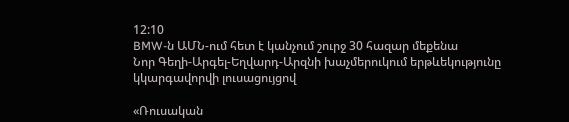12:10
BMW-ն ԱՄՆ-ում հետ է կանչում շուրջ 30 հազար մեքենա
Նոր Գեղի-Արգել-Եղվարդ-Արզնի խաչմերուկում երթևեկությունը կկարգավորվի լուսացույցով

«Ռուսական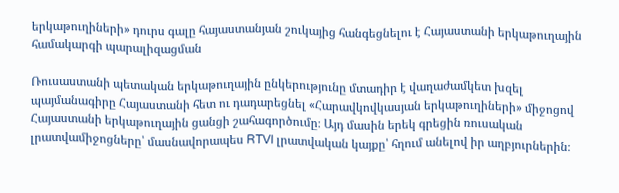երկաթուղիների» դուրս գալը հայաստանյան շուկայից հանգեցնելու է Հայաստանի երկաթուղային համակարգի պարալիզացման

Ռուսաստանի պետական երկաթուղային ընկերությունը մտադիր է վաղաժամկետ խզել պայմանագիրը Հայաստանի հետ ու դադարեցնել «Հարավկովկասյան երկաթուղիների» միջոցով Հայաստանի երկաթուղային ցանցի շահագործումը։ Այդ մասին երեկ գրեցին ռուսական լրատվամիջոցները՝ մասնավորապես RTVI լրատվական կայքը՝ հղում անելով իր աղբյուրներին։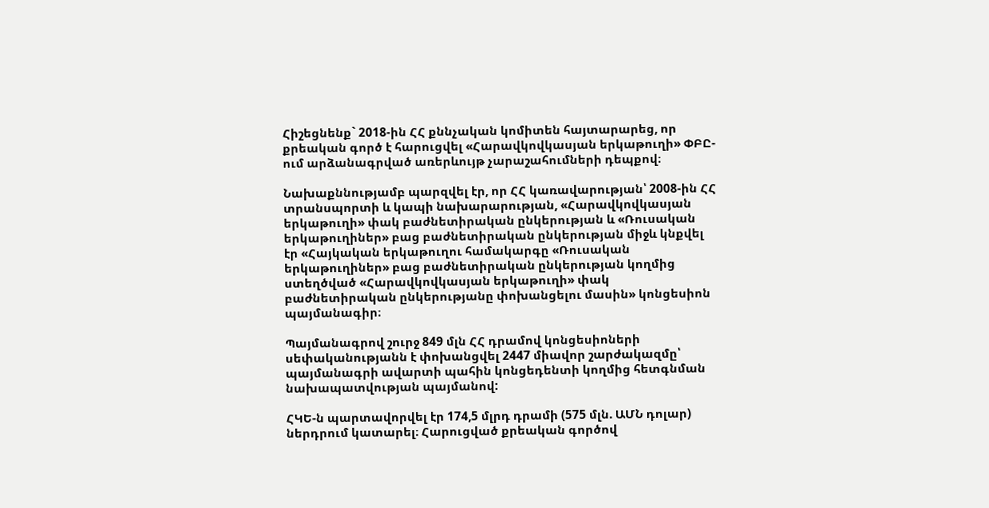Հիշեցնենք` 2018-ին ՀՀ քննչական կոմիտեն հայտարարեց, որ քրեական գործ է հարուցվել «Հարավկովկասյան երկաթուղի» ՓԲԸ-ում արձանագրված առերևույթ չարաշահումների դեպքով։

Նախաքննությամբ պարզվել էր, որ ՀՀ կառավարության՝ 2008-ին ՀՀ տրանսպորտի և կապի նախարարության, «Հարավկովկասյան երկաթուղի» փակ բաժնետիրական ընկերության և «Ռուսական երկաթուղիներ» բաց բաժնետիրական ընկերության միջև կնքվել էր «Հայկական երկաթուղու համակարգը «Ռուսական երկաթուղիներ» բաց բաժնետիրական ընկերության կողմից ստեղծված «Հարավկովկասյան երկաթուղի» փակ բաժնետիրական ընկերությանը փոխանցելու մասին» կոնցեսիոն պայմանագիր։

Պայմանագրով շուրջ 849 մլն ՀՀ դրամով կոնցեսիոների սեփականությանն է փոխանցվել 2447 միավոր շարժակազմը՝ պայմանագրի ավարտի պահին կոնցեդենտի կողմից հետգնման նախապատվության պայմանով:

ՀԿԵ-ն պարտավորվել էր 174,5 մլրդ դրամի (575 մլն. ԱՄՆ դոլար) ներդրում կատարել։ Հարուցված քրեական գործով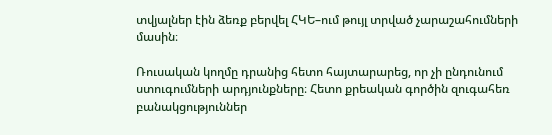տվյալներ էին ձեռք բերվել ՀԿԵ–ում թույլ տրված չարաշահումների մասին։

Ռուսական կողմը դրանից հետո հայտարարեց, որ չի ընդունում ստուգումների արդյունքները։ Հետո քրեական գործին զուգահեռ բանակցություններ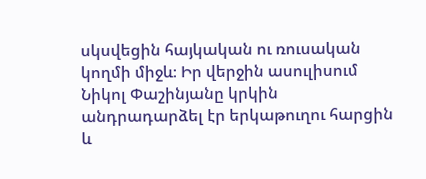սկսվեցին հայկական ու ռուսական կողմի միջև։ Իր վերջին ասուլիսում Նիկոլ Փաշինյանը կրկին անդրադարձել էր երկաթուղու հարցին և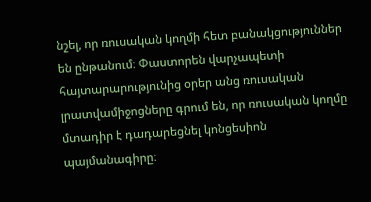նշել, որ ռուսական կողմի հետ բանակցություններ են ընթանում։ Փաստորեն վարչապետի հայտարարությունից օրեր անց ռուսական լրատվամիջոցները գրում են, որ ռուսական կողմը մտադիր է դադարեցնել կոնցեսիոն պայմանագիրը։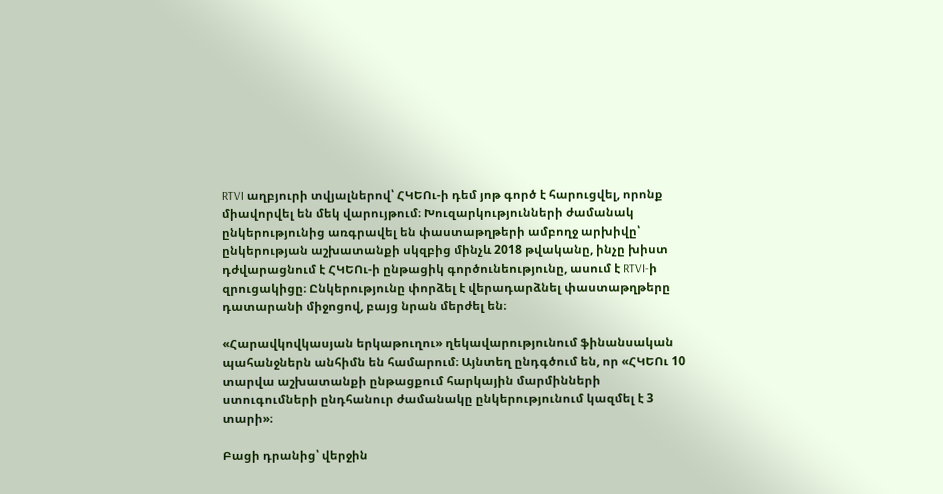RTVI աղբյուրի տվյալներով՝ ՀԿԵՈւ-ի դեմ յոթ գործ է հարուցվել, որոնք միավորվել են մեկ վարույթում։ Խուզարկությունների ժամանակ ընկերությունից առգրավել են փաստաթղթերի ամբողջ արխիվը՝ ընկերության աշխատանքի սկզբից մինչև 2018 թվականը, ինչը խիստ դժվարացնում է ՀԿԵՈւ-ի ընթացիկ գործունեությունը, ասում է RTVI-ի զրուցակիցը։ Ընկերությունը փորձել է վերադարձնել փաստաթղթերը դատարանի միջոցով, բայց նրան մերժել են։

«Հարավկովկասյան երկաթուղու» ղեկավարությունում ֆինանսական պահանջներն անհիմն են համարում։ Այնտեղ ընդգծում են, որ «ՀԿԵՈւ 10 տարվա աշխատանքի ընթացքում հարկային մարմինների ստուգումների ընդհանուր ժամանակը ընկերությունում կազմել է 3 տարի»։

Բացի դրանից՝ վերջին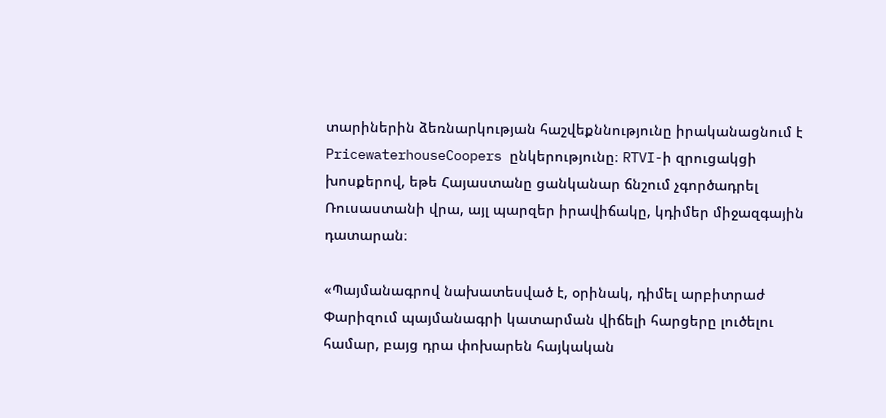տարիներին ձեռնարկության հաշվեքննությունը իրականացնում է PricewaterhouseCoopers ընկերությունը։ RTVI-ի զրուցակցի խոսքերով, եթե Հայաստանը ցանկանար ճնշում չգործադրել Ռուսաստանի վրա, այլ պարզեր իրավիճակը, կդիմեր միջազգային դատարան։

«Պայմանագրով նախատեսված է, օրինակ, դիմել արբիտրաժ Փարիզում պայմանագրի կատարման վիճելի հարցերը լուծելու համար, բայց դրա փոխարեն հայկական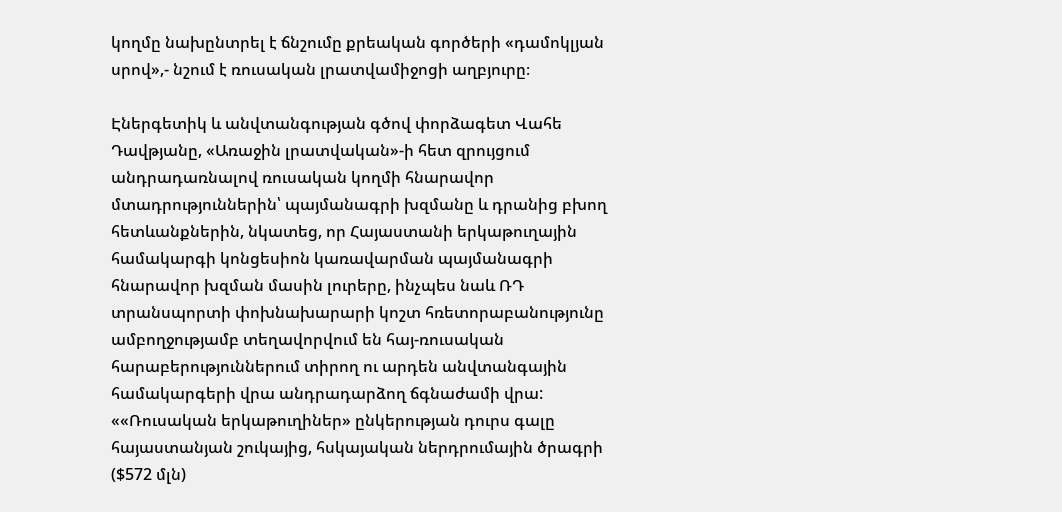կողմը նախընտրել է ճնշումը քրեական գործերի «դամոկլյան սրով»,- նշում է ռուսական լրատվամիջոցի աղբյուրը։

Էներգետիկ և անվտանգության գծով փորձագետ Վահե Դավթյանը, «Առաջին լրատվական»-ի հետ զրույցում անդրադառնալով ռուսական կողմի հնարավոր մտադրություններին՝ պայմանագրի խզմանը և դրանից բխող հետևանքներին, նկատեց, որ Հայաստանի երկաթուղային համակարգի կոնցեսիոն կառավարման պայմանագրի հնարավոր խզման մասին լուրերը, ինչպես նաև ՌԴ տրանսպորտի փոխնախարարի կոշտ հռետորաբանությունը ամբողջությամբ տեղավորվում են հայ-ռուսական հարաբերություններում տիրող ու արդեն անվտանգային համակարգերի վրա անդրադարձող ճգնաժամի վրա: ««Ռուսական երկաթուղիներ» ընկերության դուրս գալը հայաստանյան շուկայից, հսկայական ներդրումային ծրագրի ($572 մլն)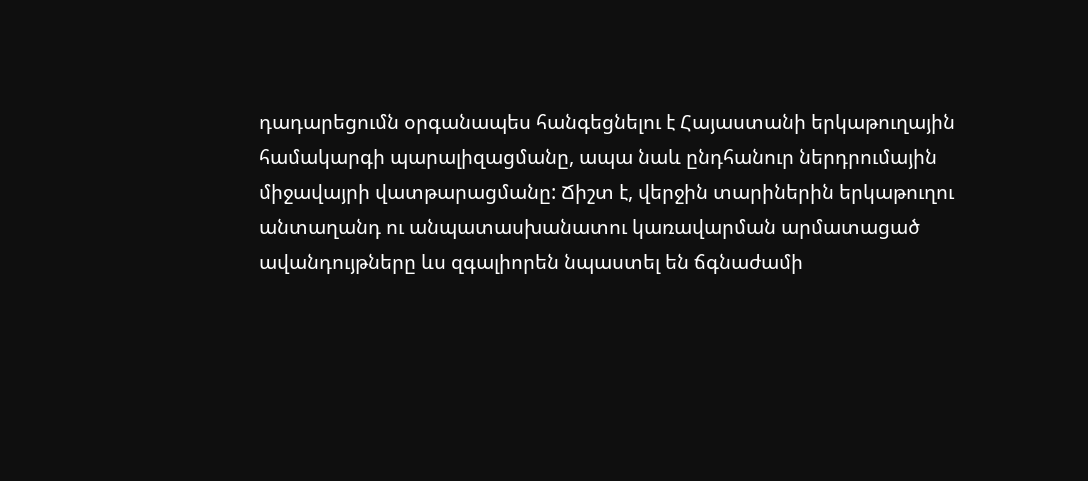դադարեցումն օրգանապես հանգեցնելու է Հայաստանի երկաթուղային համակարգի պարալիզացմանը, ապա նաև ընդհանուր ներդրումային միջավայրի վատթարացմանը: Ճիշտ է, վերջին տարիներին երկաթուղու անտաղանդ ու անպատասխանատու կառավարման արմատացած ավանդույթները ևս զգալիորեն նպաստել են ճգնաժամի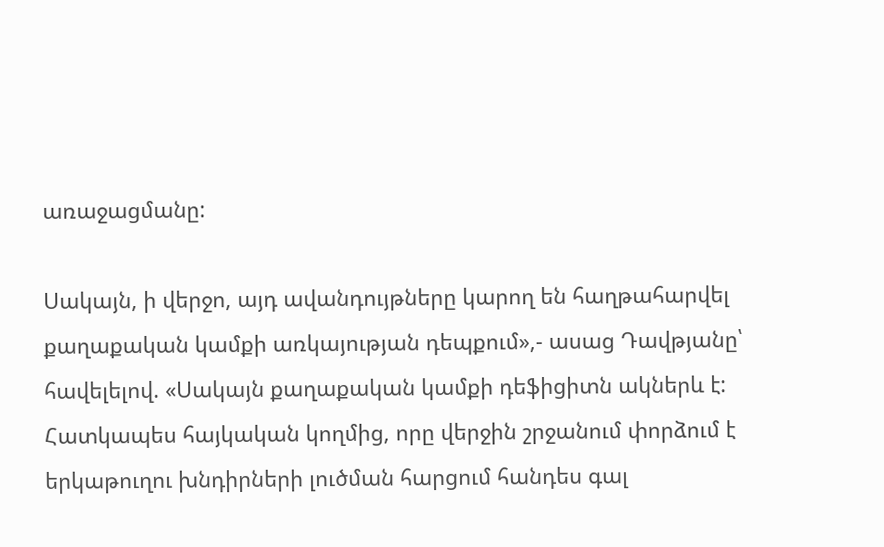առաջացմանը:

Սակայն, ի վերջո, այդ ավանդույթները կարող են հաղթահարվել քաղաքական կամքի առկայության դեպքում»,- ասաց Դավթյանը՝ հավելելով. «Սակայն քաղաքական կամքի դեֆիցիտն ակներև է: Հատկապես հայկական կողմից, որը վերջին շրջանում փորձում է երկաթուղու խնդիրների լուծման հարցում հանդես գալ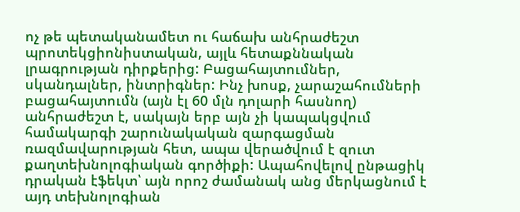ոչ թե պետականամետ ու հաճախ անհրաժեշտ պրոտեկցիոնիստական, այլև հետաքննական լրագրության դիրքերից: Բացահայտումներ, սկանդալներ, ինտրիգներ: Ինչ խոսք, չարաշահումների բացահայտումն (այն էլ 60 մլն դոլարի հասնող) անհրաժեշտ է, սակայն երբ այն չի կապակցվում համակարգի շարունակական զարգացման ռազմավարության հետ, ապա վերածվում է զուտ քաղտեխնոլոգիական գործիքի: Ապահովելով ընթացիկ դրական էֆեկտ՝ այն որոշ ժամանակ անց մերկացնում է այդ տեխնոլոգիան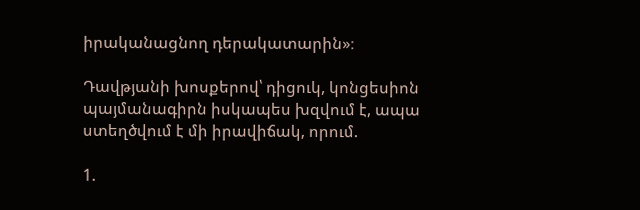իրականացնող դերակատարին»։

Դավթյանի խոսքերով՝ դիցուկ, կոնցեսիոն պայմանագիրն իսկապես խզվում է, ապա ստեղծվում է մի իրավիճակ, որում.

1.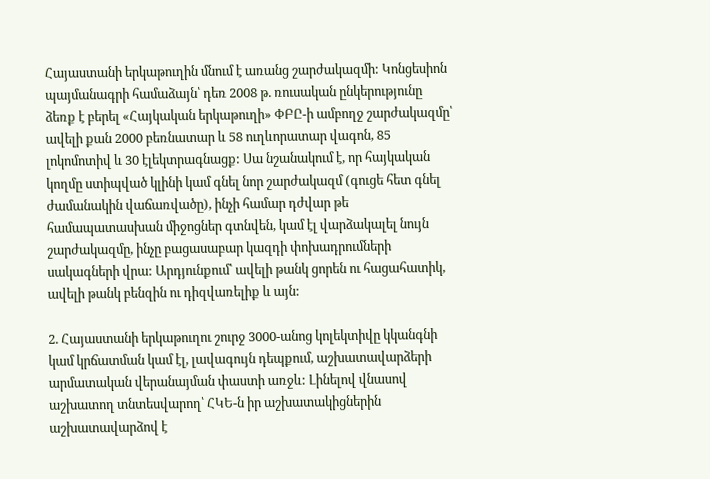Հայաստանի երկաթուղին մնում է առանց շարժակազմի: Կոնցեսիոն պայմանագրի համաձայն՝ դեռ 2008 թ. ռուսական ընկերությունը ձեռք է բերել «Հայկական երկաթուղի» ՓԲԸ-ի ամբողջ շարժակազմը՝ ավելի քան 2000 բեռնատար և 58 ուղևորատար վագոն, 85 լոկոմոտիվ և 30 էլեկտրագնացք: Սա նշանակում է, որ հայկական կողմը ստիպված կլինի կամ գնել նոր շարժակազմ (գուցե հետ գնել ժամանակին վաճառվածը), ինչի համար դժվար թե համապատասխան միջոցներ գտնվեն, կամ էլ վարձակալել նույն շարժակազմը, ինչը բացասաբար կազդի փոխադրումների սակագների վրա: Արդյունքում՝ ավելի թանկ ցորեն ու հացահատիկ, ավելի թանկ բենզին ու դիզվառելիք և այն:

2. Հայաստանի երկաթուղու շուրջ 3000-անոց կոլեկտիվը կկանգնի կամ կրճատման կամ էլ, լավագույն դեպքում, աշխատավարձերի արմատական վերանայման փաստի առջև: Լինելով վնասով աշխատող տնտեսվարող՝ ՀԿԵ-ն իր աշխատակիցներին աշխատավարձով է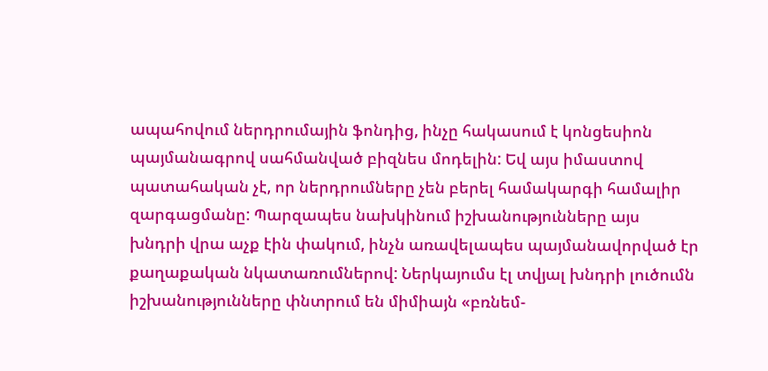ապահովում ներդրումային ֆոնդից, ինչը հակասում է կոնցեսիոն պայմանագրով սահմանված բիզնես մոդելին: Եվ այս իմաստով պատահական չէ, որ ներդրումները չեն բերել համակարգի համալիր զարգացմանը: Պարզապես նախկինում իշխանությունները այս խնդրի վրա աչք էին փակում, ինչն առավելապես պայմանավորված էր քաղաքական նկատառումներով: Ներկայումս էլ տվյալ խնդրի լուծումն իշխանությունները փնտրում են միմիայն «բռնեմ-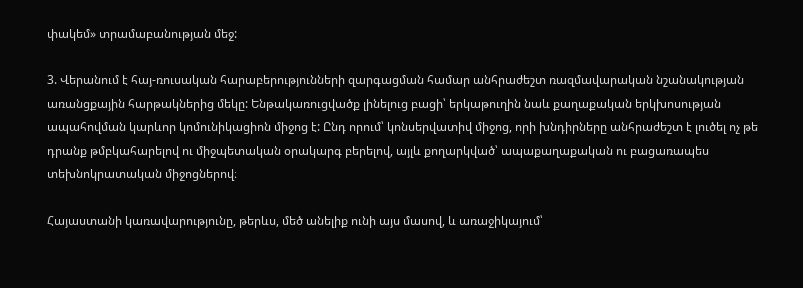փակեմ» տրամաբանության մեջ:

3. Վերանում է հայ-ռուսական հարաբերությունների զարգացման համար անհրաժեշտ ռազմավարական նշանակության առանցքային հարթակներից մեկը: Ենթակառուցվածք լինելուց բացի՝ երկաթուղին նաև քաղաքական երկխոսության ապահովման կարևոր կոմունիկացիոն միջոց է: Ընդ որում՝ կոնսերվատիվ միջոց, որի խնդիրները անհրաժեշտ է լուծել ոչ թե դրանք թմբկահարելով ու միջպետական օրակարգ բերելով, այլև քողարկված՝ ապաքաղաքական ու բացառապես տեխնոկրատական միջոցներով։

Հայաստանի կառավարությունը, թերևս, մեծ անելիք ունի այս մասով, և առաջիկայում՝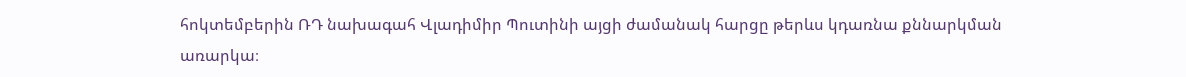հոկտեմբերին ՌԴ նախագահ Վլադիմիր Պուտինի այցի ժամանակ հարցը թերևս կդառնա քննարկման առարկա։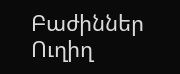Բաժիններ
Ուղիղ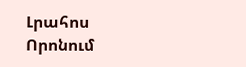Լրահոս
Որոնում